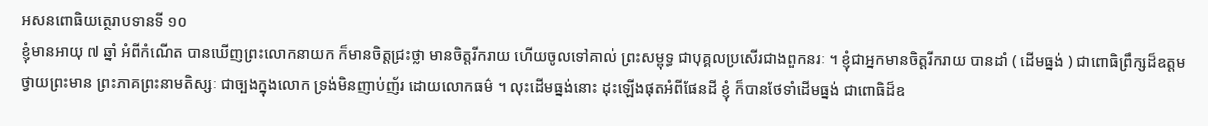អសនពោធិយត្ថេរាបទានទី ១០
ខ្ញុំមានអាយុ ៧ ឆ្នាំ អំពីកំណើត បានឃើញព្រះលោកនាយក ក៏មានចិត្តជ្រះថ្លា មានចិត្តរីករាយ ហើយចូលទៅគាល់ ព្រះសម្ពុទ្ធ ជាបុគ្គលប្រសើរជាងពួកនរៈ ។ ខ្ញុំជាអ្នកមានចិត្តរីករាយ បានដាំ ( ដើមធ្នង់ ) ជាពោធិព្រឹក្សដ៏ឧត្តម ថ្វាយព្រះមាន ព្រះភាគព្រះនាមតិស្សៈ ជាច្បងក្នុងលោក ទ្រង់មិនញាប់ញ័រ ដោយលោកធម៌ ។ លុះដើមធ្នង់នោះ ដុះឡើងផុតអំពីផែនដី ខ្ញុំ ក៏បានថែទាំដើមធ្នង់ ជាពោធិដ៏ឧ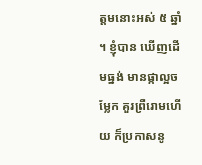ត្តមនោះអស់ ៥ ឆ្នាំ ។ ខ្ញុំបាន ឃើញដើមធ្នង់ មានផ្កាល្អចម្លែក គួរព្រឺរោមហើយ ក៏ប្រកាសនូ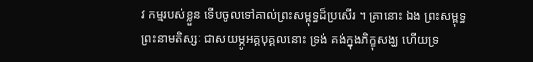វ កម្មរបស់ខ្លួន ទើបចូលទៅគាល់ព្រះសម្ពុទ្ធដ៏ប្រសើរ ។ គ្រានោះ ឯង ព្រះសម្ពុទ្ធព្រះនាមតិស្សៈ ជាសយម្ភូអគ្គបុគ្គលនោះ ទ្រង់ គង់ក្នុងភិក្ខុសង្ឃ ហើយទ្រ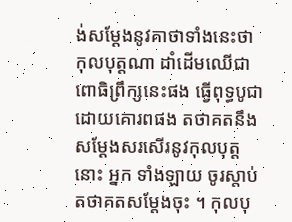ង់សម្តែងនូវគាថាទាំងនេះថា កុលបុត្តណា ដាំដើមឈើជាពោធិព្រឹក្សនេះផង ធ្វើពុទ្ធបូជា ដោយគោរពផង តថាគតនឹងសម្តែងសរសើរនូវកុលបុត្តនោះ អ្នក ទាំងឡាយ ចូរស្តាប់តថាគតសម្តែងចុះ ។ កុលបុ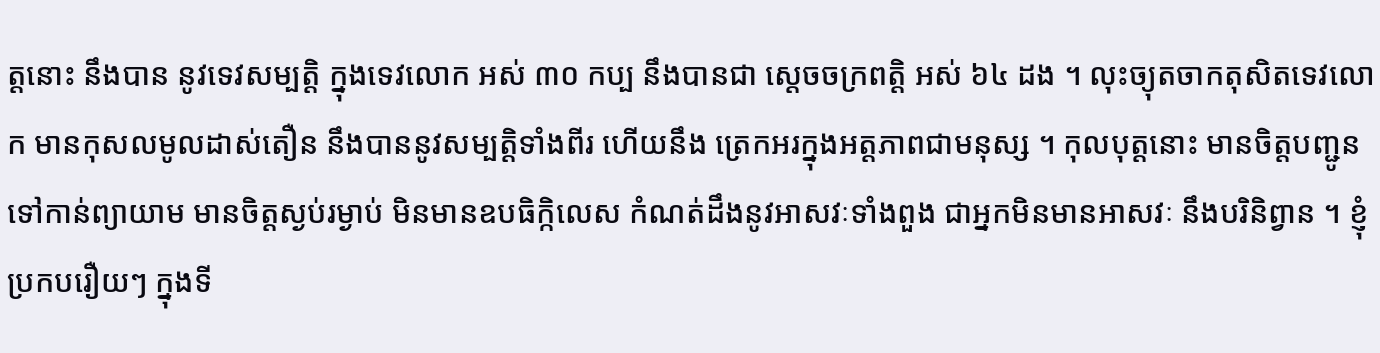ត្តនោះ នឹងបាន នូវទេវសម្បត្តិ ក្នុងទេវលោក អស់ ៣០ កប្ប នឹងបានជា ស្តេចចក្រពត្តិ អស់ ៦៤ ដង ។ លុះច្យុតចាកតុសិតទេវលោក មានកុសលមូលដាស់តឿន នឹងបាននូវសម្បត្តិទាំងពីរ ហើយនឹង ត្រេកអរក្នុងអត្តភាពជាមនុស្ស ។ កុលបុត្តនោះ មានចិត្តបញ្ជូន ទៅកាន់ព្យាយាម មានចិត្តស្ងប់រម្ងាប់ មិនមានឧបធិក្កិលេស កំណត់ដឹងនូវអាសវៈទាំងពួង ជាអ្នកមិនមានអាសវៈ នឹងបរិនិព្វាន ។ ខ្ញុំប្រកបរឿយៗ ក្នុងទី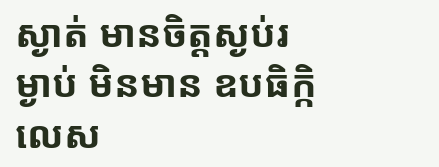ស្ងាត់ មានចិត្តស្ងប់រម្ងាប់ មិនមាន ឧបធិក្កិលេស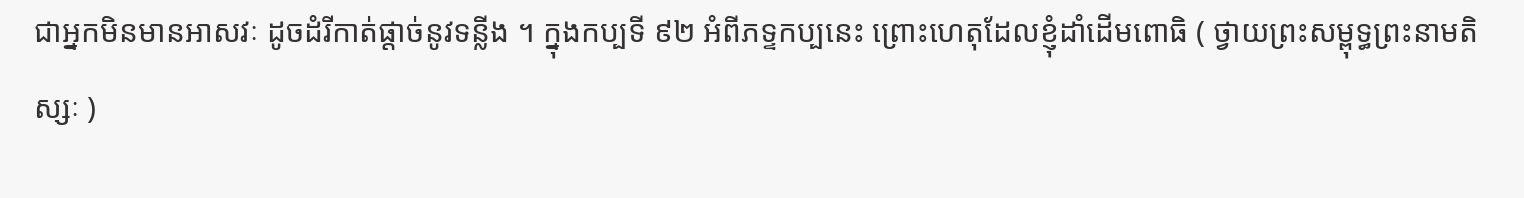ជាអ្នកមិនមានអាសវៈ ដូចដំរីកាត់ផ្តាច់នូវទន្លីង ។ ក្នុងកប្បទី ៩២ អំពីភទ្ទកប្បនេះ ព្រោះហេតុដែលខ្ញុំដាំដើមពោធិ ( ថ្វាយព្រះសម្ពុទ្ធព្រះនាមតិស្សៈ )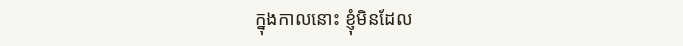ក្នុងកាលនោះ ខ្ញុំមិនដែល